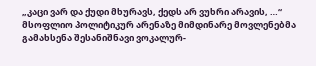„კაცი ვარ და ქუდი მხურავს, ქედს არ ვუხრი არავის, …“
მსოფლიო პოლიტიკურ არენაზე მიმდინარე მოვლენებმა გამახსენა შესანიშნავი ვოკალურ-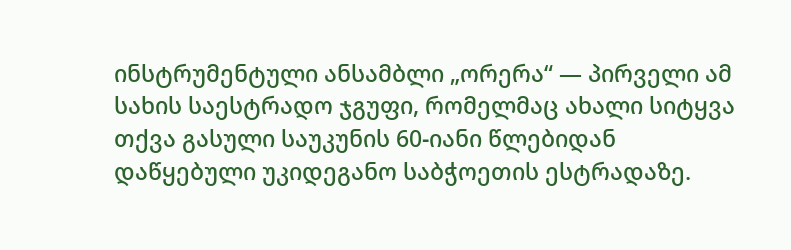ინსტრუმენტული ანსამბლი „ორერა“ — პირველი ამ სახის საესტრადო ჯგუფი, რომელმაც ახალი სიტყვა თქვა გასული საუკუნის 60-იანი წლებიდან დაწყებული უკიდეგანო საბჭოეთის ესტრადაზე.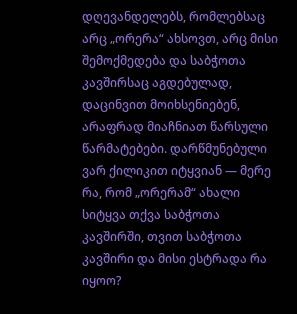დღევანდელებს, რომლებსაც არც „ორერა“ ახსოვთ, არც მისი შემოქმედება და საბჭოთა კავშირსაც აგდებულად, დაცინვით მოიხსენიებენ, არაფრად მიაჩნიათ წარსული წარმატებები. დარწმუნებული ვარ ქილიკით იტყვიან — მერე რა, რომ „ორერამ“ ახალი სიტყვა თქვა საბჭოთა კავშირში, თვით საბჭოთა კავშირი და მისი ესტრადა რა იყოო?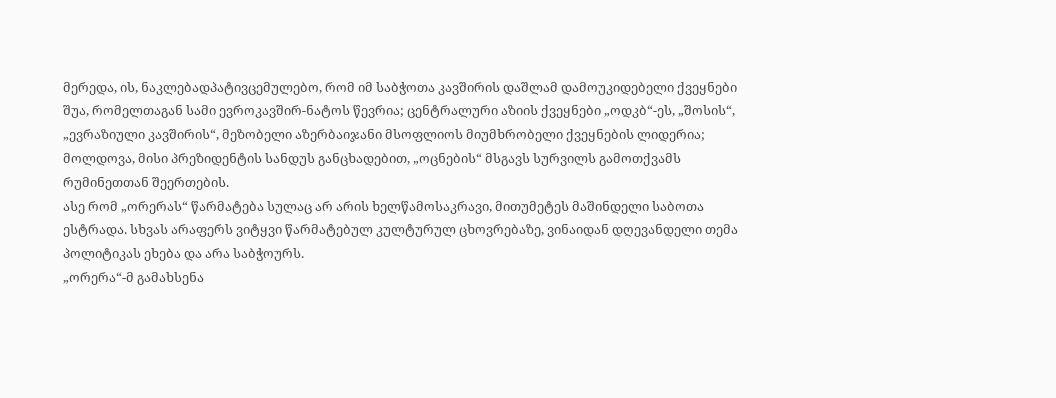მერედა, ის, ნაკლებადპატივცემულებო, რომ იმ საბჭოთა კავშირის დაშლამ დამოუკიდებელი ქვეყნები შუა, რომელთაგან სამი ევროკავშირ-ნატოს წევრია; ცენტრალური აზიის ქვეყნები „ოდკბ“-ეს, „შოსის“, „ევრაზიული კავშირის“, მეზობელი აზერბაიჯანი მსოფლიოს მიუმხრობელი ქვეყნების ლიდერია; მოლდოვა, მისი პრეზიდენტის სანდუს განცხადებით, „ოცნების“ მსგავს სურვილს გამოთქვამს რუმინეთთან შეერთების.
ასე რომ „ორერას“ წარმატება სულაც არ არის ხელწამოსაკრავი, მითუმეტეს მაშინდელი საბოთა ესტრადა. სხვას არაფერს ვიტყვი წარმატებულ კულტურულ ცხოვრებაზე, ვინაიდან დღევანდელი თემა პოლიტიკას ეხება და არა საბჭოურს.
„ორერა“-მ გამახსენა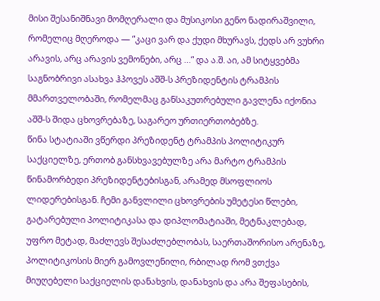მისი შესანიშნავი მომღერალი და მუსიკოსი გენო ნადირაშვილი, რომელიც მღეროდა — “კაცი ვარ და ქუდი მხურავს, ქედს არ ვუხრი არავის, არც არავის ვემონები, არც …“ და ა.შ. აი, ამ სიტყვებმა საგნობრივი ასახვა ჰპოვეს აშშ-ს პრეზიდენტის ტრამპის მმართველობაში, რომელმაც განსაკუთრებული გავლენა იქონია აშშ-ს შიდა ცხოვრებაზე, საგარეო ურთიერთობებზე.
წინა სტატიაში ვწერდი პრეზიდენტ ტრამპის პოლიტიკურ საქციელზე, ერთობ განსხვავებულზე არა მარტო ტრამპის წინამორბედი პრეზიდენტებისგან, არამედ მსოფლიოს ლიდერებისგან. ჩემი განვლილი ცხოვრების უმეტესი წლები, გატარებული პოლიტიკასა და დიპლომატიაში, მეტნაკლებად, უფრო მეტად, მაძლევს შესაძლებლობას, საერთაშორისო არენაზე, პოლიტიკოსის მიერ გამოვლენილი, რბილად რომ ვთქვა მიუღებელი საქციელის დანახვის, დანახვის და არა შეფასების,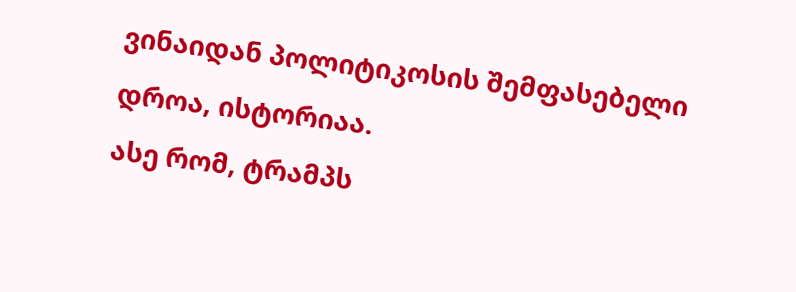ვინაიდან პოლიტიკოსის შემფასებელი დროა, ისტორიაა.
ასე რომ, ტრამპს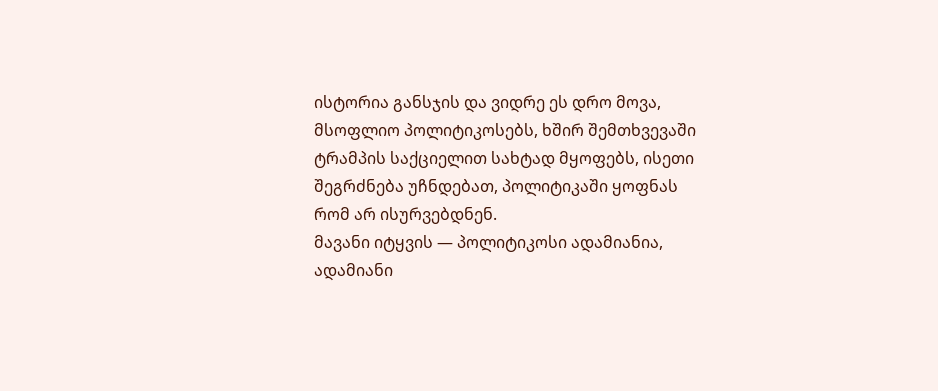ისტორია განსჯის და ვიდრე ეს დრო მოვა, მსოფლიო პოლიტიკოსებს, ხშირ შემთხვევაში ტრამპის საქციელით სახტად მყოფებს, ისეთი შეგრძნება უჩნდებათ, პოლიტიკაში ყოფნას რომ არ ისურვებდნენ.
მავანი იტყვის — პოლიტიკოსი ადამიანია, ადამიანი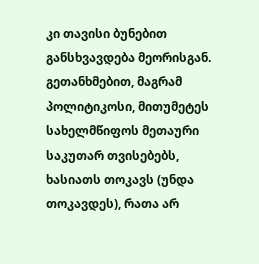კი თავისი ბუნებით განსხვავდება მეორისგან. გეთანხმებით, მაგრამ პოლიტიკოსი, მითუმეტეს სახელმწიფოს მეთაური საკუთარ თვისებებს, ხასიათს თოკავს (უნდა თოკავდეს), რათა არ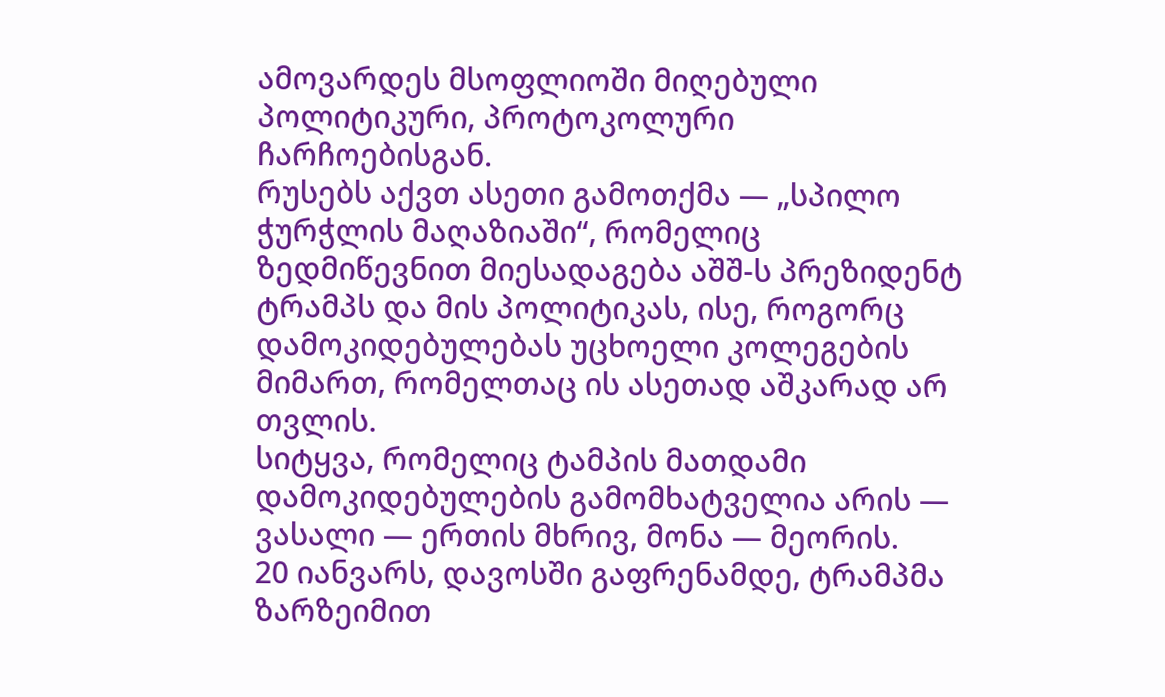ამოვარდეს მსოფლიოში მიღებული პოლიტიკური, პროტოკოლური ჩარჩოებისგან.
რუსებს აქვთ ასეთი გამოთქმა — „სპილო ჭურჭლის მაღაზიაში“, რომელიც ზედმიწევნით მიესადაგება აშშ-ს პრეზიდენტ ტრამპს და მის პოლიტიკას, ისე, როგორც დამოკიდებულებას უცხოელი კოლეგების მიმართ, რომელთაც ის ასეთად აშკარად არ თვლის.
სიტყვა, რომელიც ტამპის მათდამი დამოკიდებულების გამომხატველია არის — ვასალი — ერთის მხრივ, მონა — მეორის.
20 იანვარს, დავოსში გაფრენამდე, ტრამპმა ზარზეიმით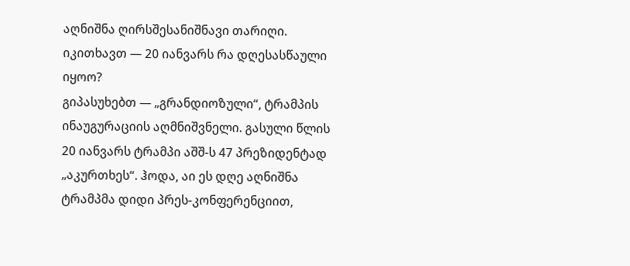აღნიშნა ღირსშესანიშნავი თარიღი. იკითხავთ — 20 იანვარს რა დღესასწაული იყოო?
გიპასუხებთ — „გრანდიოზული“, ტრამპის ინაუგურაციის აღმნიშვნელი. გასული წლის 20 იანვარს ტრამპი აშშ-ს 47 პრეზიდენტად „აკურთხეს“. ჰოდა, აი ეს დღე აღნიშნა ტრამპმა დიდი პრეს-კონფერენციით,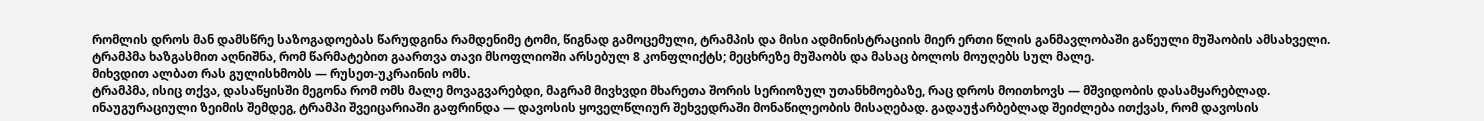რომლის დროს მან დამსწრე საზოგადოებას წარუდგინა რამდენიმე ტომი, წიგნად გამოცემული, ტრამპის და მისი ადმინისტრაციის მიერ ერთი წლის განმავლობაში გაწეული მუშაობის ამსახველი.
ტრამპმა ხაზგასმით აღნიშნა, რომ წარმატებით გაართვა თავი მსოფლიოში არსებულ 8 კონფლიქტს; მეცხრეზე მუშაობს და მასაც ბოლოს მოუღებს სულ მალე.
მიხვდით ალბათ რას გულისხმობს — რუსეთ-უკრაინის ომს.
ტრამპმა, ისიც თქვა, დასაწყისში მეგონა რომ ომს მალე მოვაგვარებდი, მაგრამ მივხვდი მხარეთა შორის სერიოზულ უთანხმოებაზე, რაც დროს მოითხოვს — მშვიდობის დასამყარებლად.
ინაუგურაციული ზეიმის შემდეგ, ტრამპი შვეიცარიაში გაფრინდა — დავოსის ყოველწლიურ შეხვედრაში მონაწილეობის მისაღებად. გადაუჭარბებლად შეიძლება ითქვას, რომ დავოსის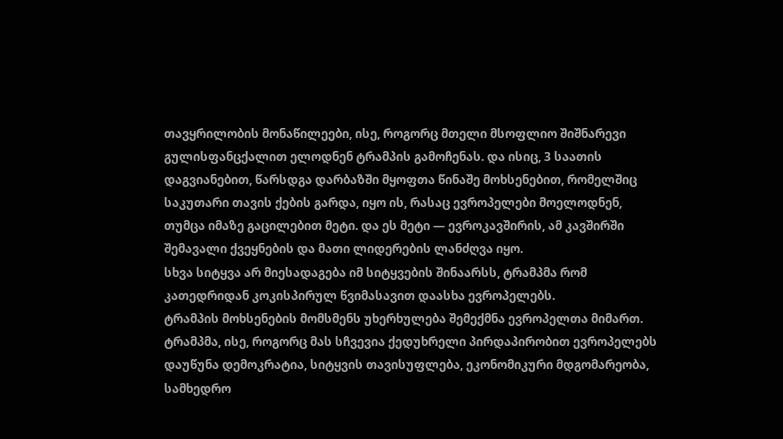თავყრილობის მონაწილეები, ისე, როგორც მთელი მსოფლიო შიშნარევი გულისფანცქალით ელოდნენ ტრამპის გამოჩენას. და ისიც, 3 საათის დაგვიანებით, წარსდგა დარბაზში მყოფთა წინაშე მოხსენებით, რომელშიც საკუთარი თავის ქების გარდა, იყო ის, რასაც ევროპელები მოელოდნენ, თუმცა იმაზე გაცილებით მეტი. და ეს მეტი — ევროკავშირის, ამ კავშირში შემავალი ქვეყნების და მათი ლიდერების ლანძღვა იყო.
სხვა სიტყვა არ მიესადაგება იმ სიტყვების შინაარსს, ტრამპმა რომ კათედრიდან კოკისპირულ წვიმასავით დაასხა ევროპელებს.
ტრამპის მოხსენების მომსმენს უხერხულება შემექმნა ევროპელთა მიმართ. ტრამპმა, ისე, როგორც მას სჩვევია ქედუხრელი პირდაპირობით ევროპელებს დაუწუნა დემოკრატია, სიტყვის თავისუფლება, ეკონომიკური მდგომარეობა, სამხედრო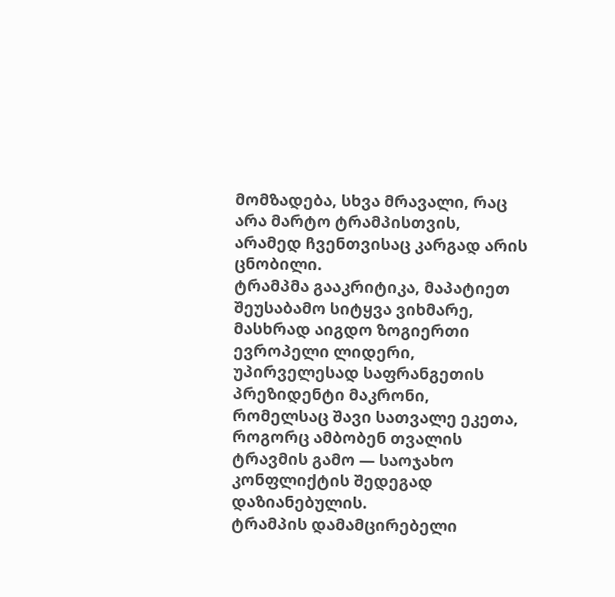მომზადება, სხვა მრავალი, რაც არა მარტო ტრამპისთვის, არამედ ჩვენთვისაც კარგად არის ცნობილი.
ტრამპმა გააკრიტიკა, მაპატიეთ შეუსაბამო სიტყვა ვიხმარე, მასხრად აიგდო ზოგიერთი ევროპელი ლიდერი, უპირველესად საფრანგეთის პრეზიდენტი მაკრონი, რომელსაც შავი სათვალე ეკეთა, როგორც ამბობენ თვალის ტრავმის გამო — საოჯახო კონფლიქტის შედეგად დაზიანებულის.
ტრამპის დამამცირებელი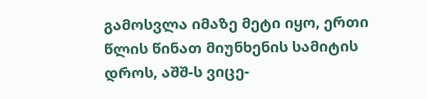გამოსვლა იმაზე მეტი იყო, ერთი წლის წინათ მიუნხენის სამიტის დროს, აშშ-ს ვიცე-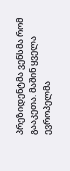პრეზიდენტმა ვენსმა რომ გააკეთა. მაშინ ყველა ევროპელმა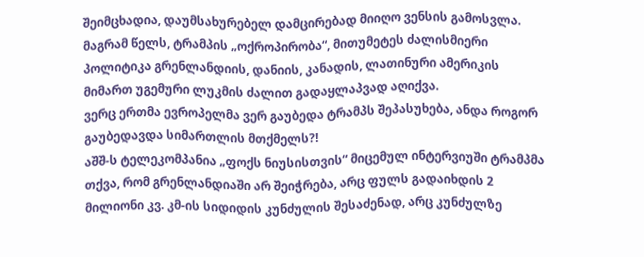შეიმცხადია, დაუმსახურებელ დამცირებად მიიღო ვენსის გამოსვლა. მაგრამ წელს, ტრამპის „ოქროპირობა“, მითუმეტეს ძალისმიერი პოლიტიკა გრენლანდიის, დანიის, კანადის, ლათინური ამერიკის მიმართ უგემური ლუკმის ძალით გადაყლაპვად აღიქვა.
ვერც ერთმა ევროპელმა ვერ გაუბედა ტრამპს შეპასუხება, ანდა როგორ გაუბედავდა სიმართლის მთქმელს?!
აშშ-ს ტელეკომპანია „ფოქს ნიუსისთვის“ მიცემულ ინტერვიუში ტრამპმა თქვა, რომ გრენლანდიაში არ შეიჭრება, არც ფულს გადაიხდის 2 მილიონი კვ. კმ-ის სიდიდის კუნძულის შესაძენად, არც კუნძულზე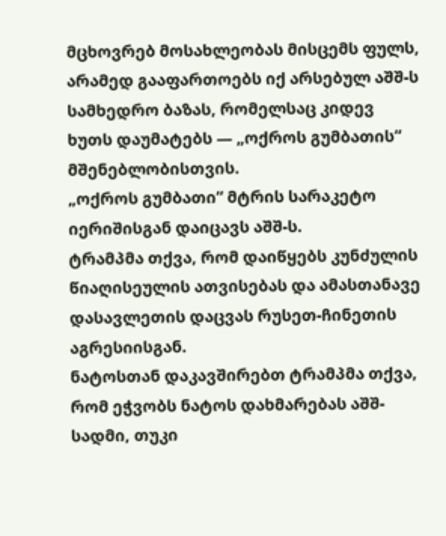მცხოვრებ მოსახლეობას მისცემს ფულს, არამედ გააფართოებს იქ არსებულ აშშ-ს სამხედრო ბაზას, რომელსაც კიდევ ხუთს დაუმატებს — „ოქროს გუმბათის“ მშენებლობისთვის.
„ოქროს გუმბათი“ მტრის სარაკეტო იერიშისგან დაიცავს აშშ-ს.
ტრამპმა თქვა, რომ დაიწყებს კუნძულის წიაღისეულის ათვისებას და ამასთანავე დასავლეთის დაცვას რუსეთ-ჩინეთის აგრესიისგან.
ნატოსთან დაკავშირებთ ტრამპმა თქვა, რომ ეჭვობს ნატოს დახმარებას აშშ-სადმი, თუკი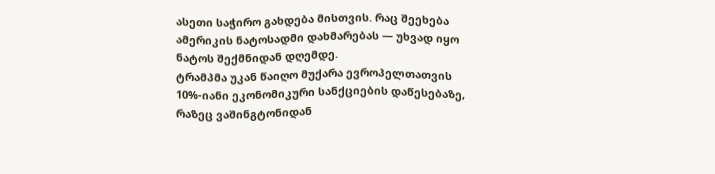ასეთი საჭირო გახდება მისთვის. რაც შეეხება ამერიკის ნატოსადმი დახმარებას — უხვად იყო ნატოს შექმნიდან დღემდე.
ტრამპმა უკან წაიღო მუქარა ევროპელთათვის 10%-იანი ეკონომიკური სანქციების დაწესებაზე, რაზეც ვაშინგტონიდან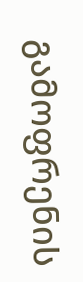გამოფრენის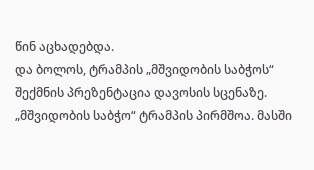წინ აცხადებდა.
და ბოლოს, ტრამპის „მშვიდობის საბჭოს“ შექმნის პრეზენტაცია დავოსის სცენაზე.
„მშვიდობის საბჭო“ ტრამპის პირმშოა. მასში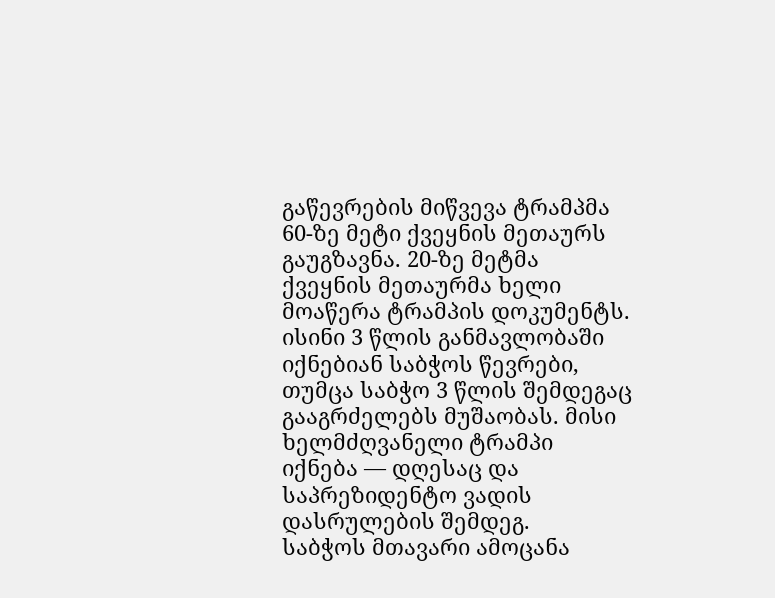გაწევრების მიწვევა ტრამპმა 60-ზე მეტი ქვეყნის მეთაურს გაუგზავნა. 20-ზე მეტმა ქვეყნის მეთაურმა ხელი მოაწერა ტრამპის დოკუმენტს. ისინი 3 წლის განმავლობაში იქნებიან საბჭოს წევრები, თუმცა საბჭო 3 წლის შემდეგაც გააგრძელებს მუშაობას. მისი ხელმძღვანელი ტრამპი იქნება — დღესაც და საპრეზიდენტო ვადის დასრულების შემდეგ.
საბჭოს მთავარი ამოცანა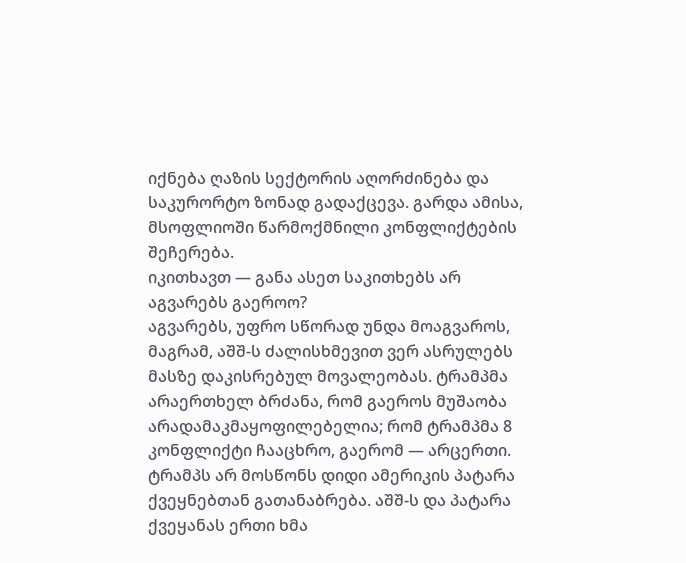იქნება ღაზის სექტორის აღორძინება და საკურორტო ზონად გადაქცევა. გარდა ამისა, მსოფლიოში წარმოქმნილი კონფლიქტების შეჩერება.
იკითხავთ — განა ასეთ საკითხებს არ აგვარებს გაეროო?
აგვარებს, უფრო სწორად უნდა მოაგვაროს, მაგრამ, აშშ-ს ძალისხმევით ვერ ასრულებს მასზე დაკისრებულ მოვალეობას. ტრამპმა არაერთხელ ბრძანა, რომ გაეროს მუშაობა არადამაკმაყოფილებელია; რომ ტრამპმა 8 კონფლიქტი ჩააცხრო, გაერომ — არცერთი.
ტრამპს არ მოსწონს დიდი ამერიკის პატარა ქვეყნებთან გათანაბრება. აშშ-ს და პატარა ქვეყანას ერთი ხმა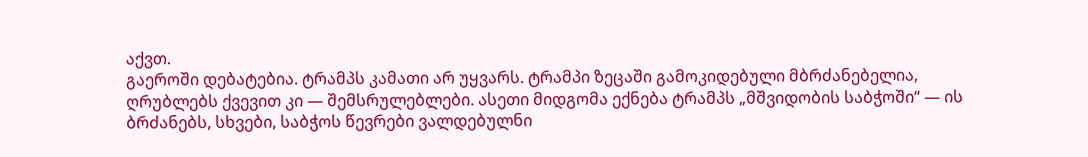აქვთ.
გაეროში დებატებია. ტრამპს კამათი არ უყვარს. ტრამპი ზეცაში გამოკიდებული მბრძანებელია, ღრუბლებს ქვევით კი — შემსრულებლები. ასეთი მიდგომა ექნება ტრამპს „მშვიდობის საბჭოში“ — ის ბრძანებს, სხვები, საბჭოს წევრები ვალდებულნი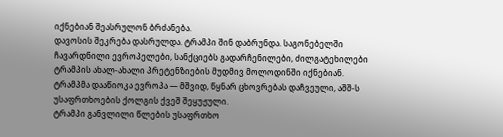იქნებიან შეასრულონ ბრძანება.
დავოსის შეკრება დასრულდა. ტრამპი შინ დაბრუნდა. საგონებელში ჩავარდნილი ევროპელები, სანქციებს გადარჩენილები, ძილგატეხილები ტრამპის ახალ-ახალი პრეტენზიების მუდმივ მოლოდინში იქნებიან.
ტრამპმა დააწიოკა ევროპა — მშვიდ, წყნარ ცხოვრებას დაჩვეული, აშშ-ს უსაფრთხოების ქოლგის ქვეშ შეყუჟული.
ტრამპი განვლილი წლების უსაფრთხო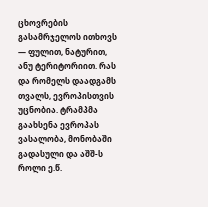ცხოვრების გასამრჯელოს ითხოვს — ფულით, ნატურით, ანუ ტერიტორიით. რას და რომელს დაადგამს თვალს, ევროპისთვის უცნობია. ტრამპმა გაახსენა ევროპას ვასალობა, მონობაში გადასული და აშშ-ს როლი ე.წ.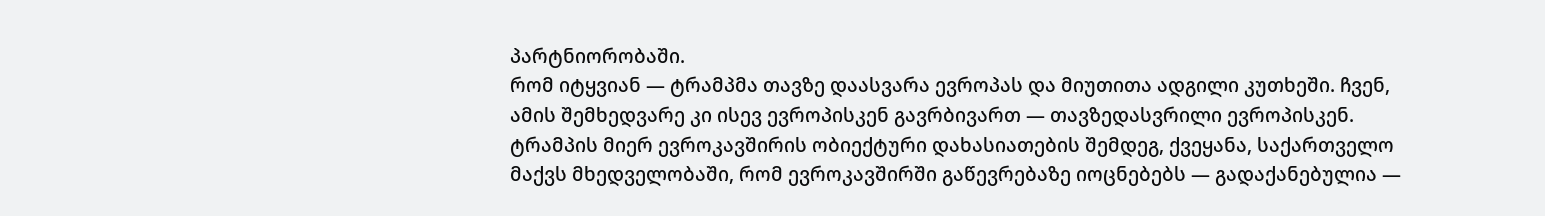პარტნიორობაში.
რომ იტყვიან — ტრამპმა თავზე დაასვარა ევროპას და მიუთითა ადგილი კუთხეში. ჩვენ, ამის შემხედვარე კი ისევ ევროპისკენ გავრბივართ — თავზედასვრილი ევროპისკენ.
ტრამპის მიერ ევროკავშირის ობიექტური დახასიათების შემდეგ, ქვეყანა, საქართველო მაქვს მხედველობაში, რომ ევროკავშირში გაწევრებაზე იოცნებებს — გადაქანებულია —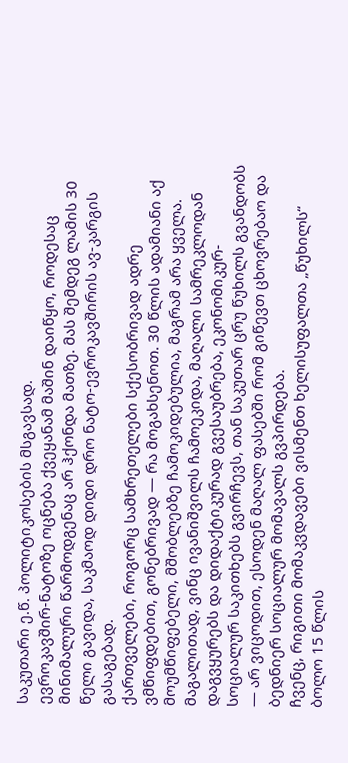საკუთარი ე.წ. პოლიტიკოსების მსგავსად.
ევროკავშირ-ნატოზე ოცნება ქვეყანამ მაშინ დაიწყო, როდესაც მინიმალური წარმოდგენაც არ ჰქონდა მათზე. მას შემდეგ ლამის 30 წელი გავიდა, საკმაოდ დიდი დრო ნატო-ევროკავშირის ავ-კარგის გასაგებად.
ქართველები, როგორც სამხრეთელები სქესობრივად ადრე ვმწიფდებით, გონებრივად — რა მოგახსენოთ. 30 წლის ადამიანი აქ მოუმწიფებელი, მშობლებზე ჩამოკიდებულია, მაგრამ არა ყველა. მაგალითად, ვინც ივანიშვილს ჩამოეკიდა, მაღალი სამრეკლოდან დაგვყურებს და დიდაქტიკურად გვესაუბრება, ეკონომიკურ-სოციალურ საკითხებს გვირჩევს, თან საკუთარ ცრუ წუხილს გვანდობს — არ ვიცოდით, ესოდენ მაღალ ფასებში რომ გიწევთ ცხოვრებაო და ბედნიერ სოციალურ მომავალს გვპირდება.
ჩვენც, რიგითი მომაკვდავები ვისმენთ ხელისუფალთა „წუხილს“ ბოლო 15 წლის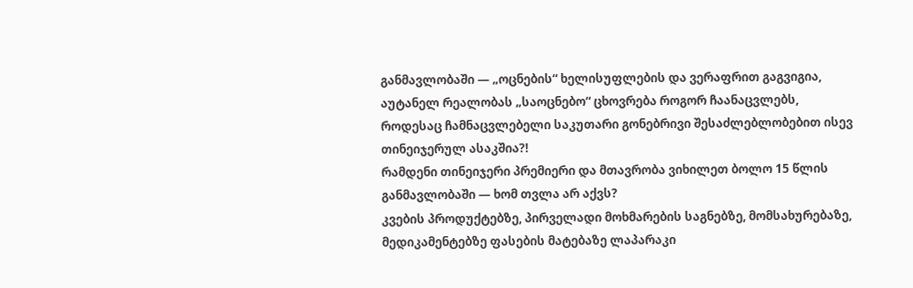განმავლობაში — „ოცნების“ ხელისუფლების და ვერაფრით გაგვიგია, აუტანელ რეალობას „საოცნებო“ ცხოვრება როგორ ჩაანაცვლებს, როდესაც ჩამნაცვლებელი საკუთარი გონებრივი შესაძლებლობებით ისევ თინეიჯერულ ასაკშია?!
რამდენი თინეიჯერი პრემიერი და მთავრობა ვიხილეთ ბოლო 15 წლის განმავლობაში — ხომ თვლა არ აქვს?
კვების პროდუქტებზე, პირველადი მოხმარების საგნებზე, მომსახურებაზე, მედიკამენტებზე ფასების მატებაზე ლაპარაკი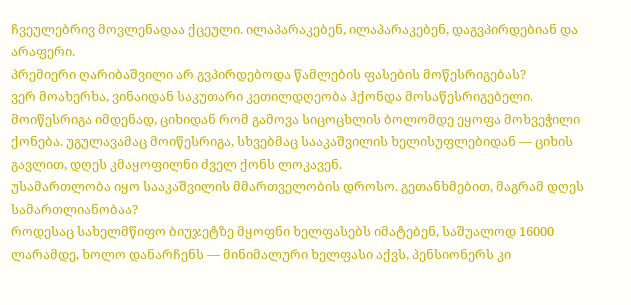ჩვეულებრივ მოვლენადაა ქცეული. ილაპარაკებენ, ილაპარაკებენ, დაგვპირდებიან და არაფერი.
პრემიერი ღარიბაშვილი არ გვპირდებოდა წამლების ფასების მოწესრიგებას?
ვერ მოახერხა, ვინაიდან საკუთარი კეთილდღეობა ჰქონდა მოსაწესრიგებელი. მოიწესრიგა იმდენად, ციხიდან რომ გამოვა სიცოცხლის ბოლომდე ეყოფა მოხვეჭილი ქონება. უგულავამაც მოიწესრიგა, სხვებმაც სააკაშვილის ხელისუფლებიდან — ციხის გავლით, დღეს კმაყოფილნი ძველ ქონს ლოკავენ.
უსამართლობა იყო სააკაშვილის მმართველობის დროსო. გეთანხმებით, მაგრამ დღეს სამართლიანობაა?
როდესაც სახელმწიფო ბიუჯეტზე მყოფნი ხელფასებს იმატებენ, საშუალოდ 16000 ლარამდე, ხოლო დანარჩენს — მინიმალური ხელფასი აქვს, პენსიონერს კი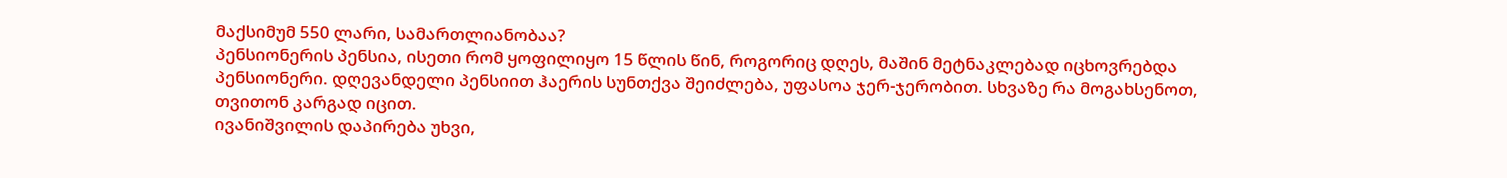მაქსიმუმ 550 ლარი, სამართლიანობაა?
პენსიონერის პენსია, ისეთი რომ ყოფილიყო 15 წლის წინ, როგორიც დღეს, მაშინ მეტნაკლებად იცხოვრებდა პენსიონერი. დღევანდელი პენსიით ჰაერის სუნთქვა შეიძლება, უფასოა ჯერ-ჯერობით. სხვაზე რა მოგახსენოთ, თვითონ კარგად იცით.
ივანიშვილის დაპირება უხვი,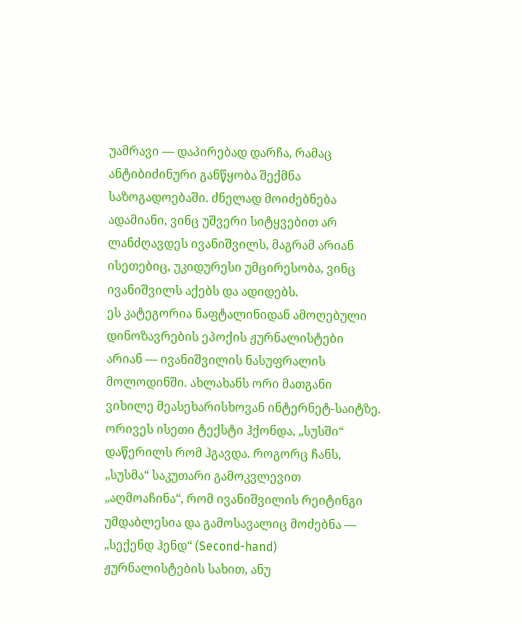უამრავი — დაპირებად დარჩა, რამაც ანტიბიძინური განწყობა შექმნა საზოგადოებაში. ძნელად მოიძებნება ადამიანი, ვინც უშვერი სიტყვებით არ ლანძღავდეს ივანიშვილს, მაგრამ არიან ისეთებიც, უკიდურესი უმცირესობა, ვინც ივანიშვილს აქებს და ადიდებს.
ეს კატეგორია ნაფტალინიდან ამოღებული დინოზავრების ეპოქის ჟურნალისტები არიან — ივანიშვილის ნასუფრალის მოლოდინში. ახლახანს ორი მათგანი ვიხილე მეასეხარისხოვან ინტერნეტ-საიტზე. ორივეს ისეთი ტექსტი ჰქონდა, „სუსში“ დაწერილს რომ ჰგავდა. როგორც ჩანს, „სუსმა“ საკუთარი გამოკვლევით „აღმოაჩინა“, რომ ივანიშვილის რეიტინგი უმდაბლესია და გამოსავალიც მოძებნა — „სექენდ ჰენდ“ (Second-hand) ჟურნალისტების სახით, ანუ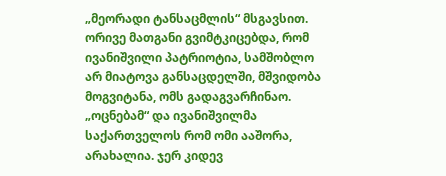„მეორადი ტანსაცმლის“ მსგავსით.
ორივე მათგანი გვიმტკიცებდა, რომ ივანიშვილი პატრიოტია, სამშობლო არ მიატოვა განსაცდელში, მშვიდობა მოგვიტანა, ომს გადაგვარჩინაო.
„ოცნებამ“ და ივანიშვილმა საქართველოს რომ ომი ააშორა, არახალია. ჯერ კიდევ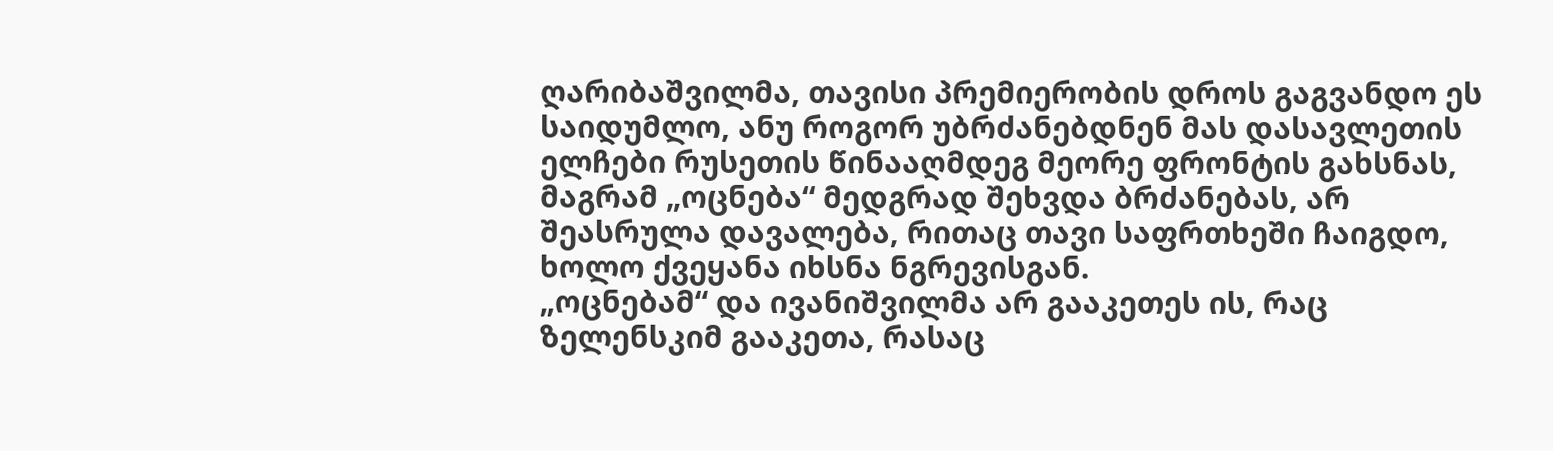ღარიბაშვილმა, თავისი პრემიერობის დროს გაგვანდო ეს საიდუმლო, ანუ როგორ უბრძანებდნენ მას დასავლეთის ელჩები რუსეთის წინააღმდეგ მეორე ფრონტის გახსნას, მაგრამ „ოცნება“ მედგრად შეხვდა ბრძანებას, არ შეასრულა დავალება, რითაც თავი საფრთხეში ჩაიგდო, ხოლო ქვეყანა იხსნა ნგრევისგან.
„ოცნებამ“ და ივანიშვილმა არ გააკეთეს ის, რაც ზელენსკიმ გააკეთა, რასაც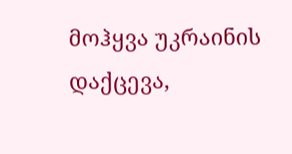მოჰყვა უკრაინის დაქცევა,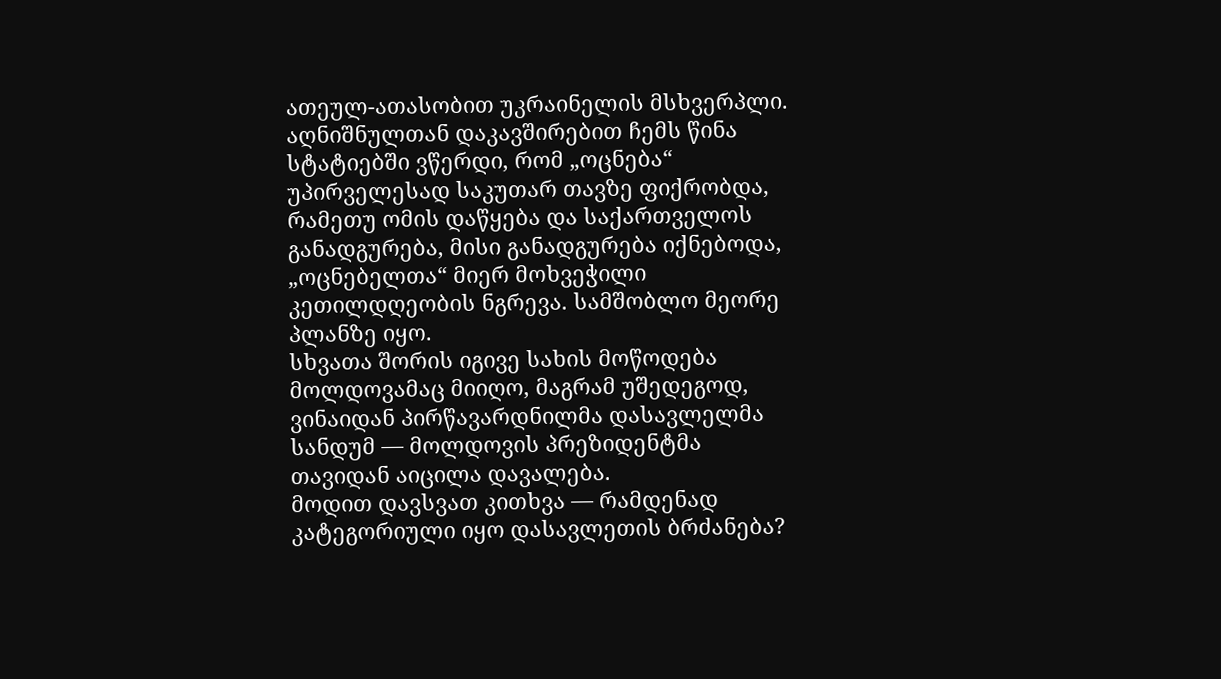ათეულ-ათასობით უკრაინელის მსხვერპლი.
აღნიშნულთან დაკავშირებით ჩემს წინა სტატიებში ვწერდი, რომ „ოცნება“ უპირველესად საკუთარ თავზე ფიქრობდა, რამეთუ ომის დაწყება და საქართველოს განადგურება, მისი განადგურება იქნებოდა, „ოცნებელთა“ მიერ მოხვეჭილი კეთილდღეობის ნგრევა. სამშობლო მეორე პლანზე იყო.
სხვათა შორის იგივე სახის მოწოდება მოლდოვამაც მიიღო, მაგრამ უშედეგოდ, ვინაიდან პირწავარდნილმა დასავლელმა სანდუმ — მოლდოვის პრეზიდენტმა თავიდან აიცილა დავალება.
მოდით დავსვათ კითხვა — რამდენად კატეგორიული იყო დასავლეთის ბრძანება?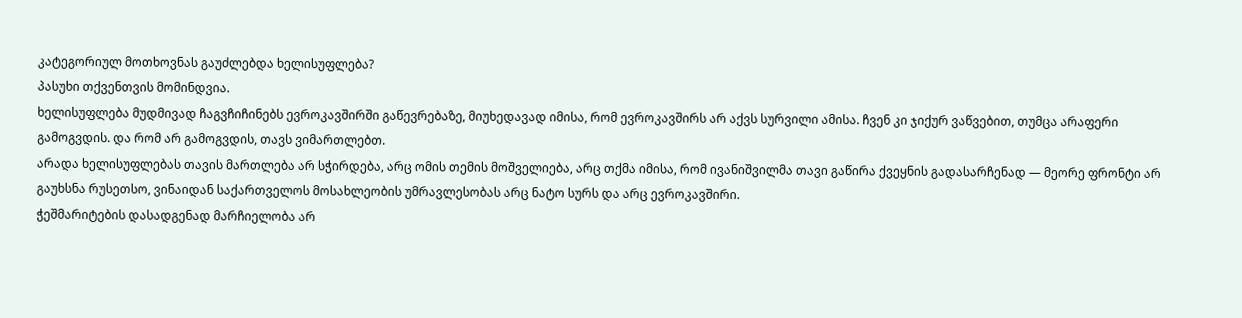კატეგორიულ მოთხოვნას გაუძლებდა ხელისუფლება?
პასუხი თქვენთვის მომინდვია.
ხელისუფლება მუდმივად ჩაგვჩიჩინებს ევროკავშირში გაწევრებაზე, მიუხედავად იმისა, რომ ევროკავშირს არ აქვს სურვილი ამისა. ჩვენ კი ჯიქურ ვაწვებით, თუმცა არაფერი გამოგვდის. და რომ არ გამოგვდის, თავს ვიმართლებთ.
არადა ხელისუფლებას თავის მართლება არ სჭირდება, არც ომის თემის მოშველიება, არც თქმა იმისა, რომ ივანიშვილმა თავი გაწირა ქვეყნის გადასარჩენად — მეორე ფრონტი არ გაუხსნა რუსეთსო, ვინაიდან საქართველოს მოსახლეობის უმრავლესობას არც ნატო სურს და არც ევროკავშირი.
ჭეშმარიტების დასადგენად მარჩიელობა არ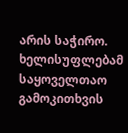არის საჭირო. ხელისუფლებამ საყოველთაო გამოკითხვის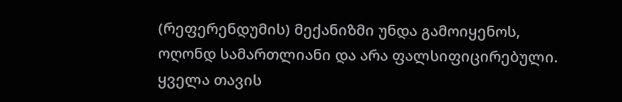(რეფერენდუმის) მექანიზმი უნდა გამოიყენოს, ოღონდ სამართლიანი და არა ფალსიფიცირებული.
ყველა თავის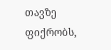თავზე ფიქრობს,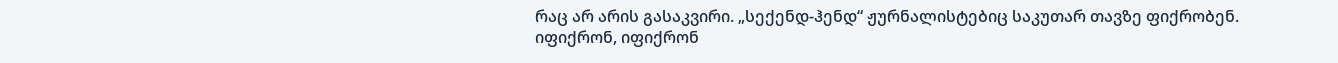რაც არ არის გასაკვირი. „სექენდ-ჰენდ“ ჟურნალისტებიც საკუთარ თავზე ფიქრობენ. იფიქრონ, იფიქრონ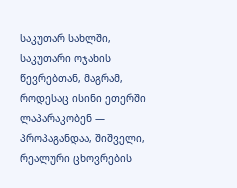საკუთარ სახლში, საკუთარი ოჯახის წევრებთან, მაგრამ, როდესაც ისინი ეთერში ლაპარაკობენ — პროპაგანდაა, შიშველი, რეალური ცხოვრების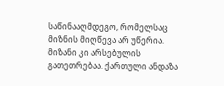საწინააღმდეგო, რომელსაც მიზნის მიღწევა არ უწერია.
მიზანი კი არსებულის გათეთრებაა. ქართული ანდაზა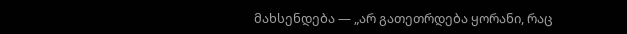მახსენდება — „არ გათეთრდება ყორანი, რაც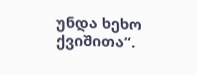უნდა ხეხო ქვიშითა“.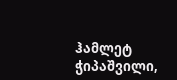ჰამლეტ ჭიპაშვილი,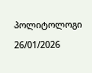პოლიტოლოგი
26/01/2026